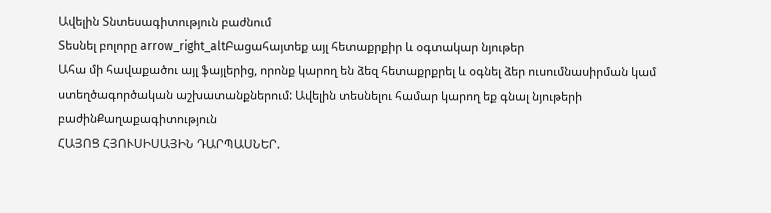Ավելին Տնտեսագիտություն բաժնում
Տեսնել բոլորը arrow_right_altԲացահայտեք այլ հետաքրքիր և օգտակար նյութեր
Ահա մի հավաքածու այլ ֆայլերից, որոնք կարող են ձեզ հետաքրքրել և օգնել ձեր ուսումնասիրման կամ ստեղծագործական աշխատանքներում: Ավելին տեսնելու համար կարող եք գնալ նյութերի բաժինՔաղաքագիտություն
ՀԱՅՈՑ ՀՅՈՒՍԻՍԱՅԻՆ ԴԱՐՊԱՍՆԵՐ.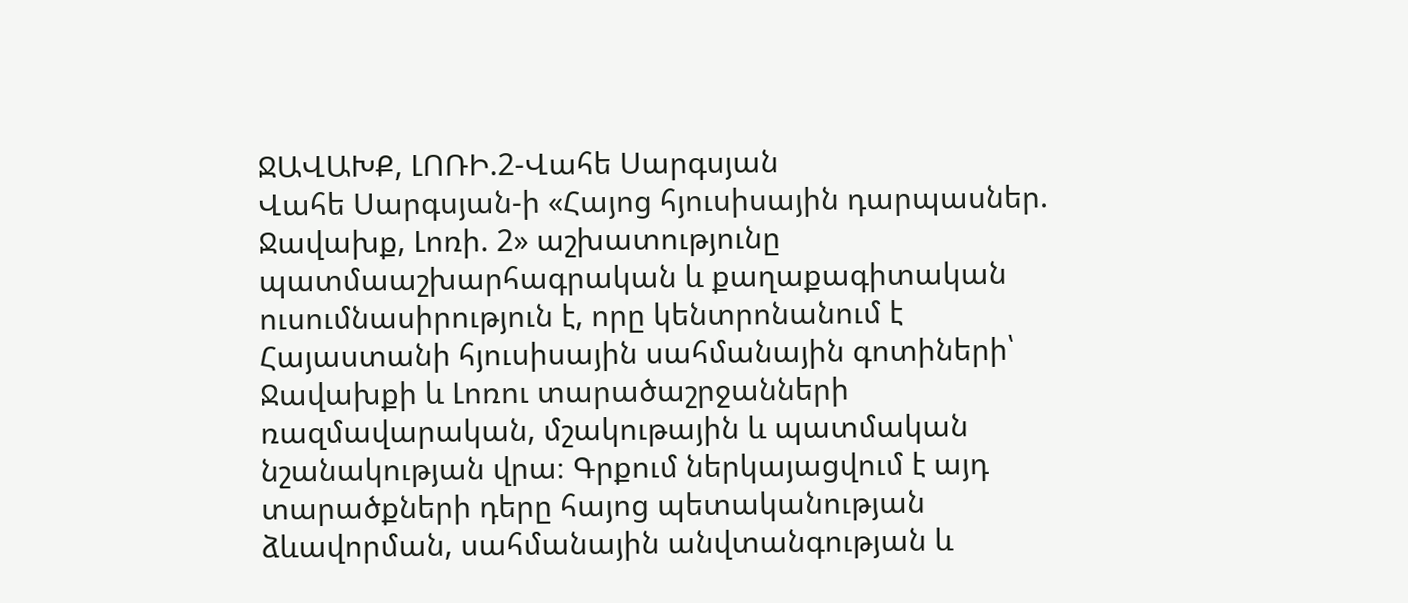ՋԱՎԱԽՔ, ԼՈՌԻ.2-Վահե Սարգսյան
Վահե Սարգսյան-ի «Հայոց հյուսիսային դարպասներ. Ջավախք, Լոռի. 2» աշխատությունը պատմաաշխարհագրական և քաղաքագիտական ուսումնասիրություն է, որը կենտրոնանում է Հայաստանի հյուսիսային սահմանային գոտիների՝ Ջավախքի և Լոռու տարածաշրջանների ռազմավարական, մշակութային և պատմական նշանակության վրա։ Գրքում ներկայացվում է այդ տարածքների դերը հայոց պետականության ձևավորման, սահմանային անվտանգության և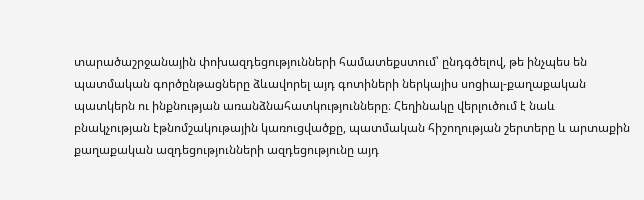տարածաշրջանային փոխազդեցությունների համատեքստում՝ ընդգծելով, թե ինչպես են պատմական գործընթացները ձևավորել այդ գոտիների ներկայիս սոցիալ-քաղաքական պատկերն ու ինքնության առանձնահատկությունները։ Հեղինակը վերլուծում է նաև բնակչության էթնոմշակութային կառուցվածքը, պատմական հիշողության շերտերը և արտաքին քաղաքական ազդեցությունների ազդեցությունը այդ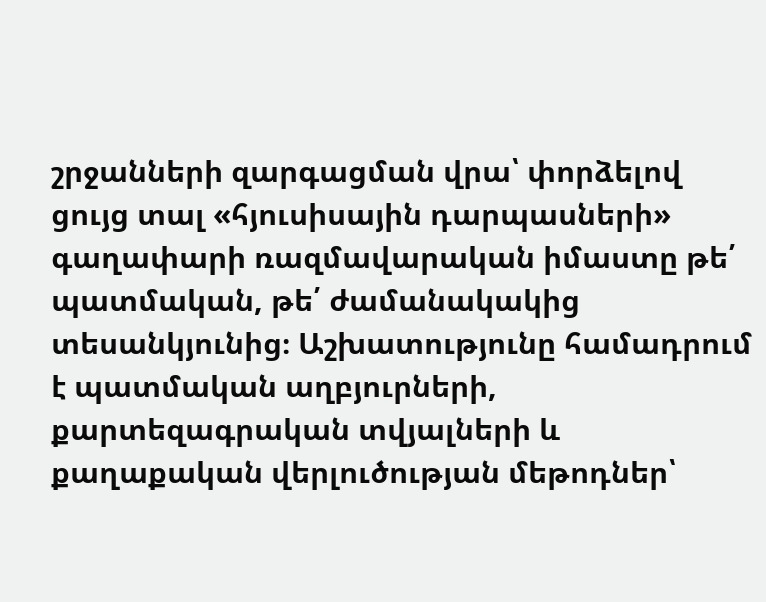շրջանների զարգացման վրա՝ փորձելով ցույց տալ «հյուսիսային դարպասների» գաղափարի ռազմավարական իմաստը թե՛ պատմական, թե՛ ժամանակակից տեսանկյունից։ Աշխատությունը համադրում է պատմական աղբյուրների, քարտեզագրական տվյալների և քաղաքական վերլուծության մեթոդներ՝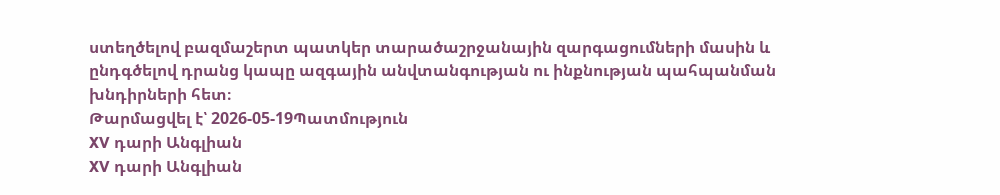ստեղծելով բազմաշերտ պատկեր տարածաշրջանային զարգացումների մասին և ընդգծելով դրանց կապը ազգային անվտանգության ու ինքնության պահպանման խնդիրների հետ։
Թարմացվել է՝ 2026-05-19Պատմություն
XV դարի Անգլիան
XV դարի Անգլիան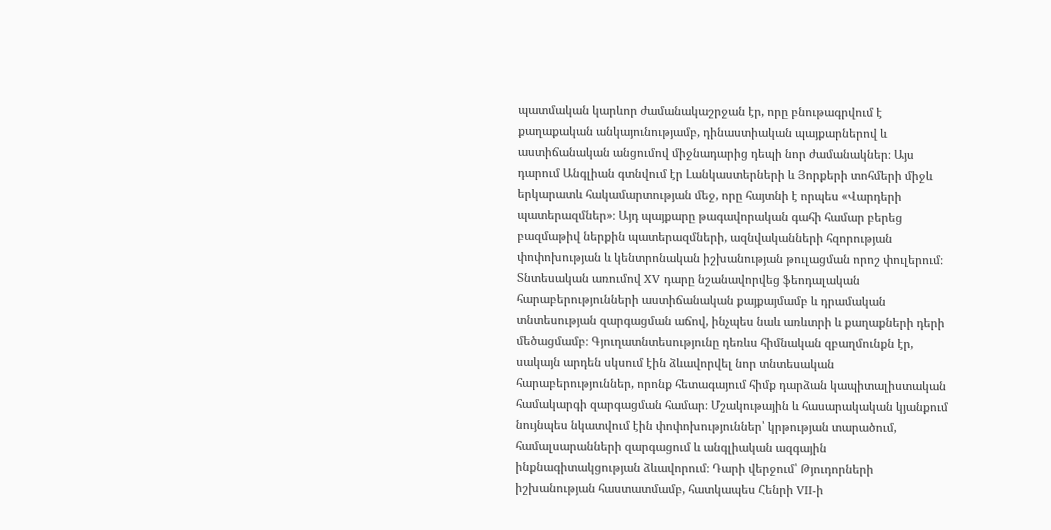պատմական կարևոր ժամանակաշրջան էր, որը բնութագրվում է քաղաքական անկայունությամբ, դինաստիական պայքարներով և աստիճանական անցումով միջնադարից դեպի նոր ժամանակներ։ Այս դարում Անգլիան գտնվում էր Լանկաստերների և Յորքերի տոհմերի միջև երկարատև հակամարտության մեջ, որը հայտնի է որպես «Վարդերի պատերազմներ»։ Այդ պայքարը թագավորական գահի համար բերեց բազմաթիվ ներքին պատերազմների, ազնվականների հզորության փոփոխության և կենտրոնական իշխանության թուլացման որոշ փուլերում։ Տնտեսական առումով XV դարը նշանավորվեց ֆեոդալական հարաբերությունների աստիճանական քայքայմամբ և դրամական տնտեսության զարգացման աճով, ինչպես նաև առևտրի և քաղաքների դերի մեծացմամբ։ Գյուղատնտեսությունը դեռևս հիմնական զբաղմունքն էր, սակայն արդեն սկսում էին ձևավորվել նոր տնտեսական հարաբերություններ, որոնք հետագայում հիմք դարձան կապիտալիստական համակարգի զարգացման համար։ Մշակութային և հասարակական կյանքում նույնպես նկատվում էին փոփոխություններ՝ կրթության տարածում, համալսարանների զարգացում և անգլիական ազգային ինքնագիտակցության ձևավորում։ Դարի վերջում՝ Թյուդորների իշխանության հաստատմամբ, հատկապես Հենրի VII-ի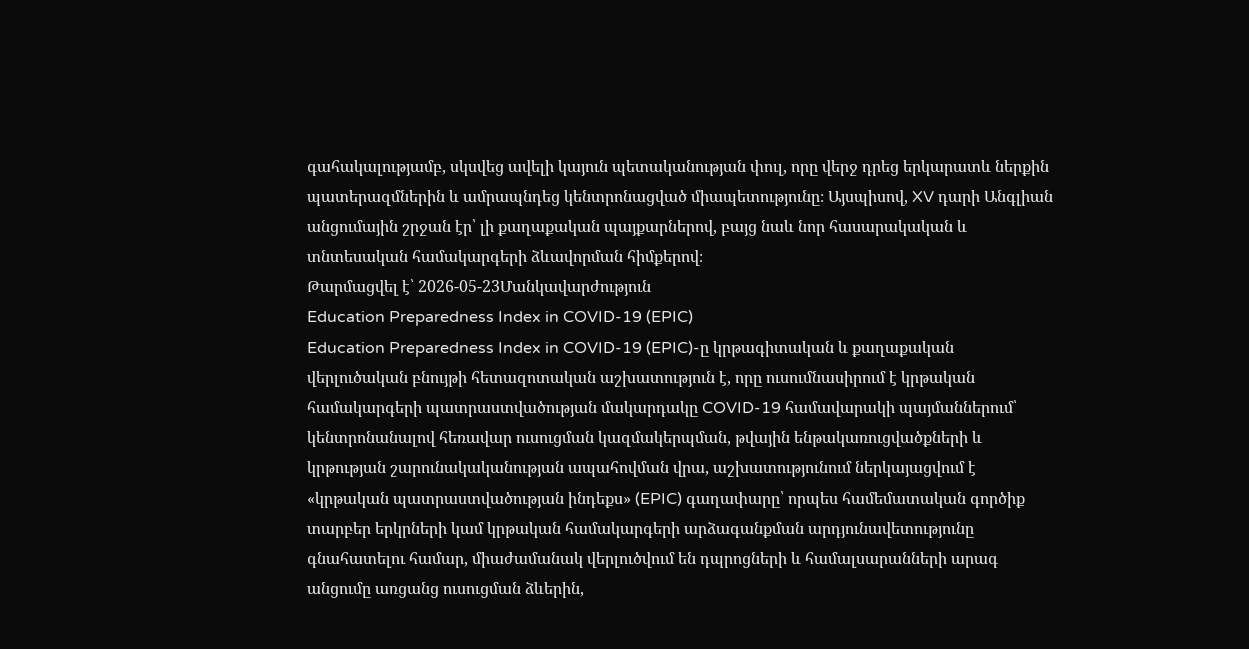գահակալությամբ, սկսվեց ավելի կայուն պետականության փուլ, որը վերջ դրեց երկարատև ներքին պատերազմներին և ամրապնդեց կենտրոնացված միապետությունը։ Այսպիսով, XV դարի Անգլիան անցումային շրջան էր՝ լի քաղաքական պայքարներով, բայց նաև նոր հասարակական և տնտեսական համակարգերի ձևավորման հիմքերով։
Թարմացվել է՝ 2026-05-23Մանկավարժություն
Education Preparedness Index in COVID-19 (EPIC)
Education Preparedness Index in COVID-19 (EPIC)-ը կրթագիտական և քաղաքական վերլուծական բնույթի հետազոտական աշխատություն է, որը ուսումնասիրում է կրթական համակարգերի պատրաստվածության մակարդակը COVID-19 համավարակի պայմաններում՝ կենտրոնանալով հեռավար ուսուցման կազմակերպման, թվային ենթակառուցվածքների և կրթության շարունակականության ապահովման վրա, աշխատությունում ներկայացվում է «կրթական պատրաստվածության ինդեքս» (EPIC) գաղափարը՝ որպես համեմատական գործիք տարբեր երկրների կամ կրթական համակարգերի արձագանքման արդյունավետությունը գնահատելու համար, միաժամանակ վերլուծվում են դպրոցների և համալսարանների արագ անցումը առցանց ուսուցման ձևերին,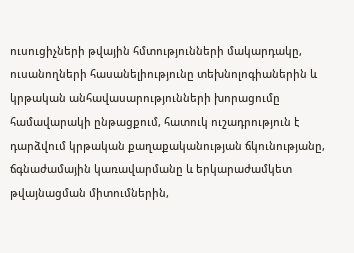ուսուցիչների թվային հմտությունների մակարդակը, ուսանողների հասանելիությունը տեխնոլոգիաներին և կրթական անհավասարությունների խորացումը համավարակի ընթացքում, հատուկ ուշադրություն է դարձվում կրթական քաղաքականության ճկունությանը, ճգնաժամային կառավարմանը և երկարաժամկետ թվայնացման միտումներին,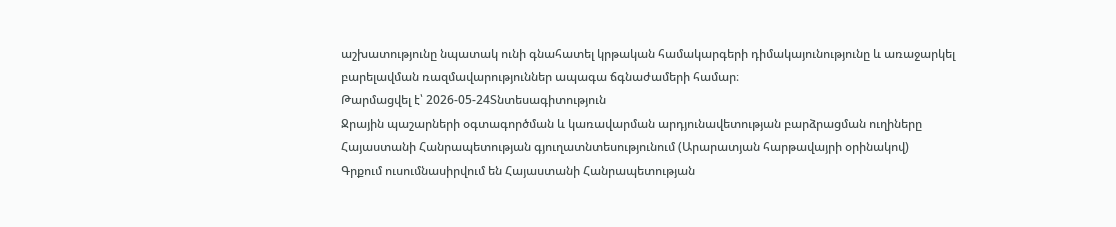աշխատությունը նպատակ ունի գնահատել կրթական համակարգերի դիմակայունությունը և առաջարկել բարելավման ռազմավարություններ ապագա ճգնաժամերի համար։
Թարմացվել է՝ 2026-05-24Տնտեսագիտություն
Ջրային պաշարների օգտագործման և կառավարման արդյունավետության բարձրացման ուղիները Հայաստանի Հանրապետության գյուղատնտեսությունում (Արարատյան հարթավայրի օրինակով)
Գրքում ուսումնասիրվում են Հայաստանի Հանրապետության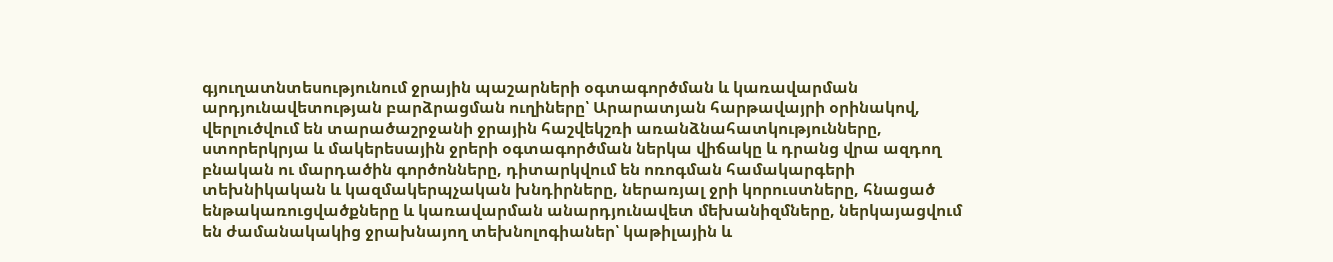գյուղատնտեսությունում ջրային պաշարների օգտագործման և կառավարման արդյունավետության բարձրացման ուղիները՝ Արարատյան հարթավայրի օրինակով, վերլուծվում են տարածաշրջանի ջրային հաշվեկշռի առանձնահատկությունները, ստորերկրյա և մակերեսային ջրերի օգտագործման ներկա վիճակը և դրանց վրա ազդող բնական ու մարդածին գործոնները, դիտարկվում են ոռոգման համակարգերի տեխնիկական և կազմակերպչական խնդիրները, ներառյալ ջրի կորուստները, հնացած ենթակառուցվածքները և կառավարման անարդյունավետ մեխանիզմները, ներկայացվում են ժամանակակից ջրախնայող տեխնոլոգիաներ՝ կաթիլային և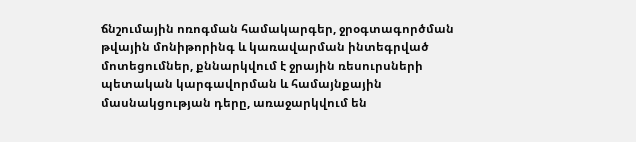ճնշումային ոռոգման համակարգեր, ջրօգտագործման թվային մոնիթորինգ և կառավարման ինտեգրված մոտեցումներ, քննարկվում է ջրային ռեսուրսների պետական կարգավորման և համայնքային մասնակցության դերը, առաջարկվում են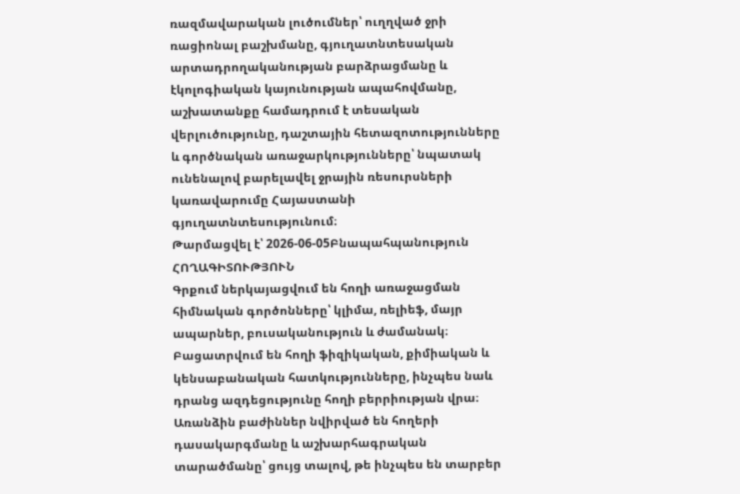ռազմավարական լուծումներ՝ ուղղված ջրի ռացիոնալ բաշխմանը, գյուղատնտեսական արտադրողականության բարձրացմանը և էկոլոգիական կայունության ապահովմանը, աշխատանքը համադրում է տեսական վերլուծությունը, դաշտային հետազոտությունները և գործնական առաջարկությունները՝ նպատակ ունենալով բարելավել ջրային ռեսուրսների կառավարումը Հայաստանի գյուղատնտեսությունում։
Թարմացվել է՝ 2026-06-05Բնապահպանություն
ՀՈՂԱԳԻՏՈՒԹՅՈՒՆ
Գրքում ներկայացվում են հողի առաջացման հիմնական գործոնները՝ կլիմա, ռելիեֆ, մայր ապարներ, բուսականություն և ժամանակ։ Բացատրվում են հողի ֆիզիկական, քիմիական և կենսաբանական հատկությունները, ինչպես նաև դրանց ազդեցությունը հողի բերրիության վրա։ Առանձին բաժիններ նվիրված են հողերի դասակարգմանը և աշխարհագրական տարածմանը՝ ցույց տալով, թե ինչպես են տարբեր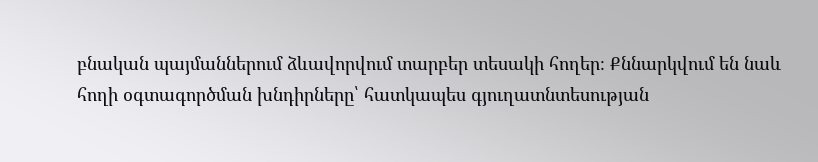բնական պայմաններում ձևավորվում տարբեր տեսակի հողեր։ Քննարկվում են նաև հողի օգտագործման խնդիրները՝ հատկապես գյուղատնտեսության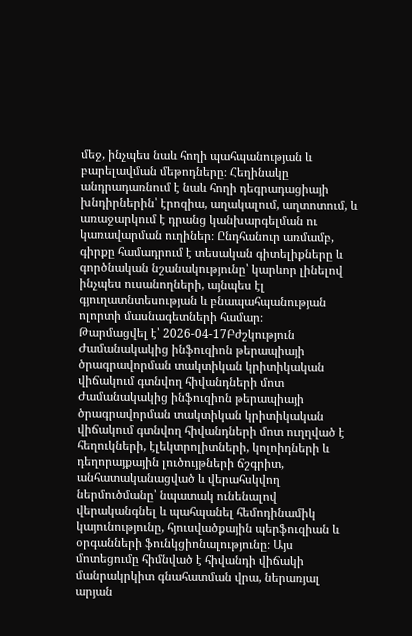մեջ, ինչպես նաև հողի պահպանության և բարելավման մեթոդները։ Հեղինակը անդրադառնում է նաև հողի դեգրադացիայի խնդիրներին՝ էրոզիա, աղակալում, աղտոտում, և առաջարկում է դրանց կանխարգելման ու կառավարման ուղիներ։ Ընդհանուր առմամբ, գիրքը համադրում է տեսական գիտելիքները և գործնական նշանակությունը՝ կարևոր լինելով ինչպես ուսանողների, այնպես էլ գյուղատնտեսության և բնապահպանության ոլորտի մասնագետների համար։
Թարմացվել է՝ 2026-04-17Բժշկություն
Ժամանակակից ինֆուզիոն թերապիայի ծրագրավորման տակտիկան կրիտիկական վիճակում գտնվող հիվանդների մոտ
Ժամանակակից ինֆուզիոն թերապիայի ծրագրավորման տակտիկան կրիտիկական վիճակում գտնվող հիվանդների մոտ ուղղված է հեղուկների, էլեկտրոլիտների, կոլոիդների և դեղորայքային լուծույթների ճշգրիտ, անհատականացված և վերահսկվող ներմուծմանը՝ նպատակ ունենալով վերականգնել և պահպանել հեմոդինամիկ կայունությունը, հյուսվածքային պերֆուզիան և օրգանների ֆունկցիոնալությունը։ Այս մոտեցումը հիմնված է հիվանդի վիճակի մանրակրկիտ գնահատման վրա, ներառյալ արյան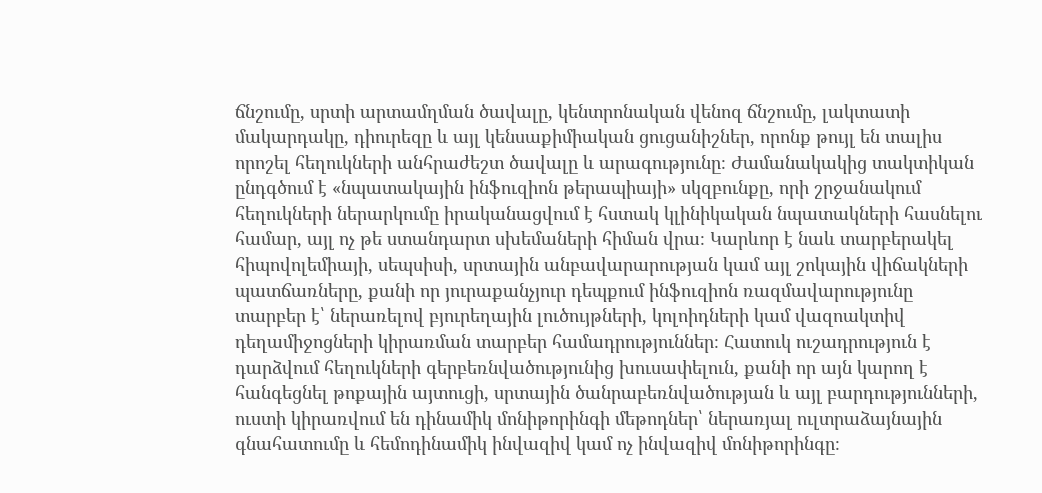ճնշումը, սրտի արտամղման ծավալը, կենտրոնական վենոզ ճնշումը, լակտատի մակարդակը, դիուրեզը և այլ կենսաքիմիական ցուցանիշներ, որոնք թույլ են տալիս որոշել հեղուկների անհրաժեշտ ծավալը և արագությունը։ Ժամանակակից տակտիկան ընդգծում է «նպատակային ինֆուզիոն թերապիայի» սկզբունքը, որի շրջանակում հեղուկների ներարկումը իրականացվում է հստակ կլինիկական նպատակների հասնելու համար, այլ ոչ թե ստանդարտ սխեմաների հիման վրա։ Կարևոր է նաև տարբերակել հիպովոլեմիայի, սեպսիսի, սրտային անբավարարության կամ այլ շոկային վիճակների պատճառները, քանի որ յուրաքանչյուր դեպքում ինֆուզիոն ռազմավարությունը տարբեր է՝ ներառելով բյուրեղային լուծույթների, կոլոիդների կամ վազոակտիվ դեղամիջոցների կիրառման տարբեր համադրություններ։ Հատուկ ուշադրություն է դարձվում հեղուկների գերբեռնվածությունից խուսափելուն, քանի որ այն կարող է հանգեցնել թոքային այտուցի, սրտային ծանրաբեռնվածության և այլ բարդությունների, ուստի կիրառվում են դինամիկ մոնիթորինգի մեթոդներ՝ ներառյալ ուլտրաձայնային գնահատումը և հեմոդինամիկ ինվազիվ կամ ոչ ինվազիվ մոնիթորինգը։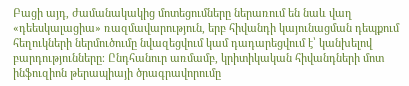Բացի այդ, ժամանակակից մոտեցումները ներառում են նաև վաղ «դեեսկալացիա» ռազմավարություն, երբ հիվանդի կայունացման դեպքում հեղուկների ներմուծումը նվազեցվում կամ դադարեցվում է՝ կանխելով բարդությունները։ Ընդհանուր առմամբ, կրիտիկական հիվանդների մոտ ինֆուզիոն թերապիայի ծրագրավորումը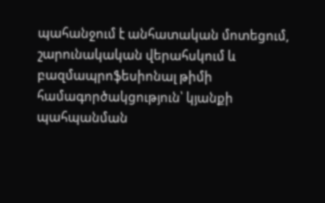պահանջում է անհատական մոտեցում, շարունակական վերահսկում և բազմապրոֆեսիոնալ թիմի համագործակցություն՝ կյանքի պահպանման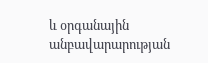և օրգանային անբավարարության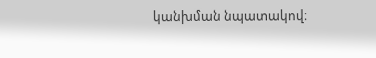կանխման նպատակով։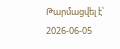Թարմացվել է՝ 2026-06-05